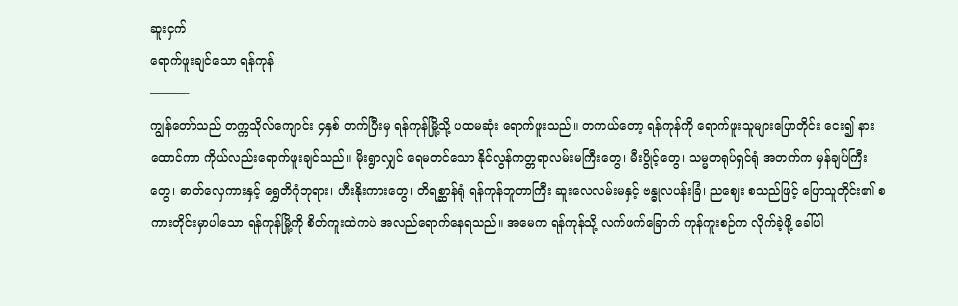ဆူးငှက်
ရောက်ဖူးချင်သော ရန်ကုန်
———-
ကျွန်တော်သည် တက္ကသိုလ်ကျောင်း ၄နှစ် တက်ပြီးမှ ရန်ကုန်မြို့သို့ ပထမဆုံး ရောက်ဖူးသည်။ တကယ်တော့ ရန်ကုန်ကို ရောက်ဖူးသူများပြောတိုင်း ငေး၍ နားထောင်ကာ ကိုယ်လည်းရောက်ဖူးချင်သည်။ မိုးရွာလျှင် ရေမတင်သော နိုင်လွန်ကတ္တရာလမ်းမကြီးတွေ၊ မီးပွိုင့်တွေ၊ သမ္မတရုပ်ရှင်ရုံ အတက်က မှန်ချပ်ကြီးတွေ၊ ဓာတ်လှေကားနှင့် ရွှေတိဂုံဘုရား၊ ဟီးနိုးကားတွေ၊ တိရစ္ဆာန်ရုံ ရန်ကုန်ဘူတာကြီး ဆူးလေလမ်းမနှင့် ဗန္ဓုလပန်းခြံ၊ ညဈေး စသည်ဖြင့် ပြောသူတိုင်း၏ စကားတိုင်းမှာပါသော ရန်ကုန်မြို့ကို စိတ်ကူးထဲကပဲ အလည်ရောက်နေရသည်။ အမေက ရန်ကုန်သို့ လက်ဖက်ခြောက် ကုန်ကူးစဉ်က လိုက်ခဲ့ဖို့ ခေါ်ပါ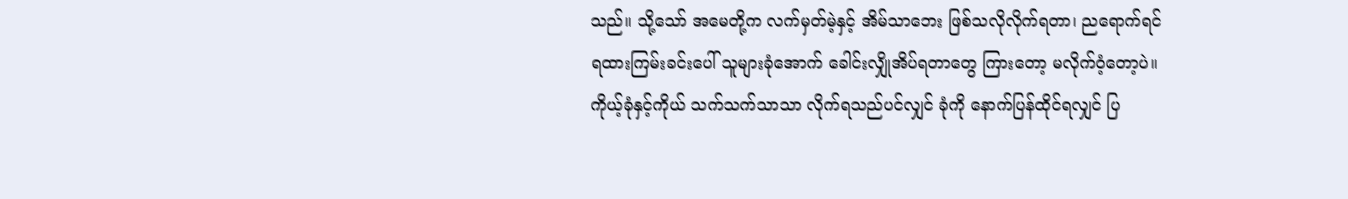သည်။ သို့သော် အမေတို့က လက်မှတ်မဲ့နှင့် အိမ်သာဘေး ဖြစ်သလိုလိုက်ရတာ၊ ညရောက်ရင် ရထားကြမ်းခင်းပေါ် သူများခုံအောက် ခေါင်းလျှိုအိပ်ရတာတွေ ကြားတော့ မလိုက်ဝံ့တော့ပဲ။ ကိုယ့်ခုံနှင့်ကိုယ် သက်သက်သာသာ လိုက်ရသည်ပင်လျှင် ခုံကို နောက်ပြန်ထိုင်ရလျှင် ပြ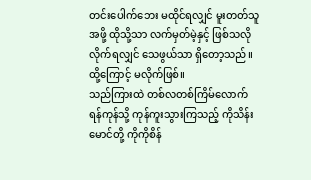တင်းပေါက်ဘေး မထိုင်ရလျှင် မူးတတ်သူအဖို့ ထိုသို့သာ လက်မှတ်မဲ့နှင့် ဖြစ်သလိုလိုက်ရလျှင် သေဖွယ်သာ ရှိတော့သည်။ ထို့ကြောင့် မလိုက်ဖြစ်။
သည်ကြားထဲ တစ်လတစ်ကြိမ်လောက် ရန်ကုန်သို့ ကုန်ကူးသွားကြသည့် ကိုသိန်းမောင်တို့ ကိုကိုစိန်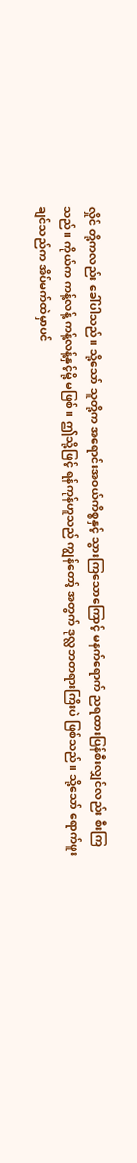လှိုင် တို့ကလည်း ခေါ်ပါသည်။ သို့သော် သူတို့က အရောင်းအဝယ်ကိစ္စနှင့် သွားကြသောကြောင့် မနက်ရောက် ညရထားပြန်စီးလျှင်လည်း စီးကြသည်။ ကိုယ်က ကန့်လန့် ကန့်လန့်နှင့်မို့ မဖြစ်။ ဤသို့ဖြင့် ရန်ကုန်ဟူသည် ကျွန်တော့် အတွက် ဒုလ္လဘတရားကြိးပဲ ဖြစ်သည်။ သို့သော် ရောက်ဖူးချင်သည်က အိပ်မက်ထဲမှာပင်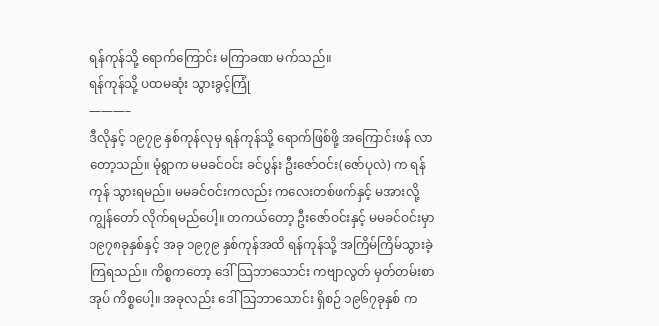ရန်ကုန်သို့ ရောက်ကြောင်း မကြာခဏ မက်သည်။
ရန်ကုန်သို့ ပထမဆုံး သွားခွင့်ကြုံ
———–
ဒီလိုနှင့် ၁၉၇၉ နှစ်ကုန်လုမှ ရန်ကုန်သို့ ရောက်ဖြစ်ဖို့ အကြောင်းဖန် လာတော့သည်။ မုံရွာက မမခင်ဝင်း ခင်ပွန်း ဦးဇော်ဝင်း(ဇော်ပုလဲ) က ရန်ကုန် သွားရမည်။ မမခင်ဝင်းကလည်း ကလေးတစ်ဖက်နှင့် မအားလို့ ကျွန်တော် လိုက်ရမည်ပေါ့။ တကယ်တော့ ဦးဇော်ဝင်းနှင့် မမခင်ဝင်းမှာ ၁၉၇၈ခုနှစ်နှင့် အခု ၁၉၇၉ နှစ်ကုန်အထိ ရန်ကုန်သို့ အကြိမ်ကြိမ်သွားခဲ့ကြရသည်။ ကိစ္စကတော့ ဒေါ်သြဘာသောင်း ကဗျာလွတ် မှတ်တမ်းစာအုပ် ကိစ္စပေါ့။ အခုလည်း ဒေါ်သြဘာသောင်း ရှိစဉ် ၁၉၆၇ခုနှစ် က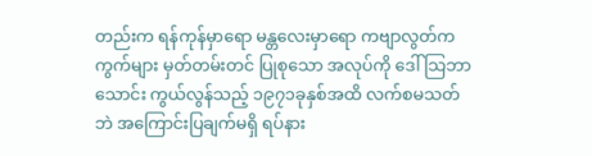တည်းက ရန်ကုန်မှာရော မန္တလေးမှာရော ကဗျာလွတ်ကကွက်များ မှတ်တမ်းတင် ပြုစုသော အလုပ်ကို ဒေါ်သြဘာသောင်း ကွယ်လွန်သည့် ၁၉၇၁ခုနှစ်အထိ လက်စမသတ်ဘဲ အကြောင်းပြချက်မရှိ ရပ်နား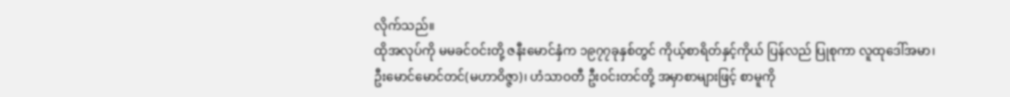လိုက်သည်။
ထိုအလုပ်ကို မမခင်ဝင်းတို့ ဇနီးမောင်နှံက ၁၉၇၇ခုနှစ်တွင် ကိုယ့်စာရိတ်နှင့်ကိုယ် ပြန်လည် ပြုစုကာ လူထုဒေါ်အမာ၊ ဦးမောင်မောင်တင်(မဟာဝိဇ္ဇာ)၊ ဟံသာဝတီ ဦးဝင်းတင်တို့ အမှာစာများဖြင့် စာမူကို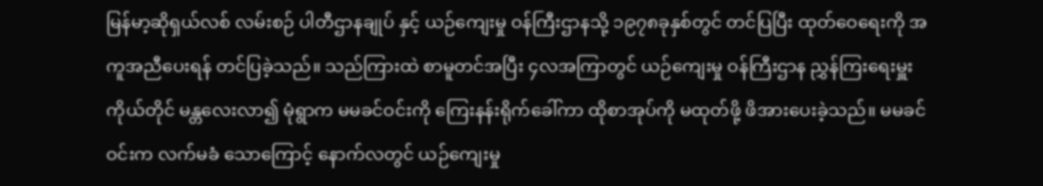မြန်မာ့ဆိုရှယ်လစ် လမ်းစဉ် ပါတီဌာနချုပ် နှင့် ယဉ်ကျေးမှု ဝန်ကြီးဌာနသို့ ၁၉၇၈ခုနှစ်တွင် တင်ပြပြီး ထုတ်ဝေရေးကို အကူအညီပေးရန် တင်ပြခဲ့သည်။ သည်ကြားထဲ စာမူတင်အပြီး ၄လအကြာတွင် ယဉ်ကျေးမှု ဝန်ကြီးဌာန ညွှန်ကြးရေးမှူးကိုယ်တိုင် မန္တလေးလာ၍ မုံရွာက မမခင်ဝင်းကို ကြေးနန်းရိုက်ခေါ်ကာ ထိုစာအုပ်ကို မထုတ်ဖို့ ဖိအားပေးခဲ့သည်။ မမခင်ဝင်းက လက်မခံ သောကြောင့် နောက်လတွင် ယဉ်ကျေးမှု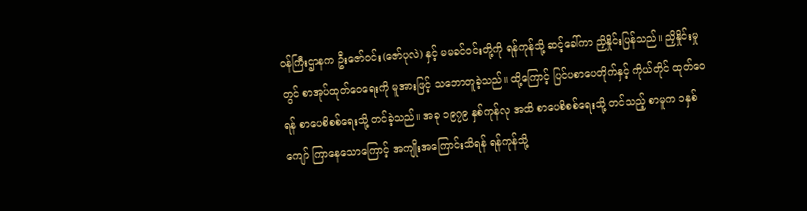ဝန်ကြီးဌာနက ဦးဇော်ဝင်း(ဇော်ပုလဲ) နှင့် မမခင်ဝင်းတို့ကို ရန်ကုန်သို့ ဆင့်ခေါ်ကာ ညှိနှိုင်းပြန်သည်။ ညှိနှိုင်းမှုတွင် စာအုပ်ထုတ်ဝေရေးကို မူအားဖြင့် သဘောတူခဲ့သည်။ ထို့ကြောင့် ပြင်ပစာပေတိုက်နှင့် ကိုယ်တိုင် ထုတ်ဝေရန် စာပေစိစစ်ရေးသို့ တင်ခဲ့သည်။ အခု ၁၉၇၉ နှစ်ကုန်လု အထိ စာပေစိစစ်ရေးသို့ တင်သည့် စာမူက ၁နှစ်ကျော် ကြာနေသောကြောင့် အကျိုးအကြောင်းသိရန် ရန်ကုန်သို့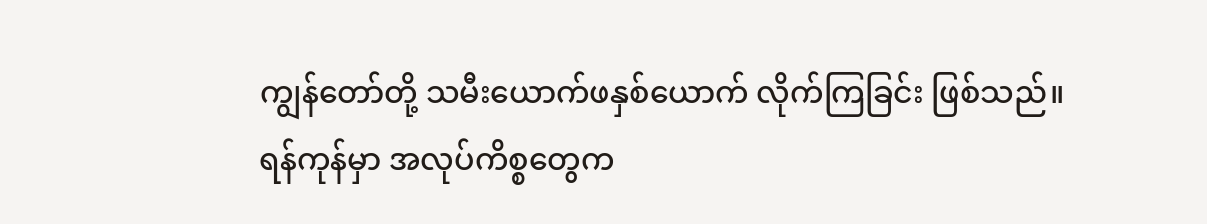ကျွန်တော်တို့ သမီးယောက်ဖနှစ်ယောက် လိုက်ကြခြင်း ဖြစ်သည်။
ရန်ကုန်မှာ အလုပ်ကိစ္စတွေက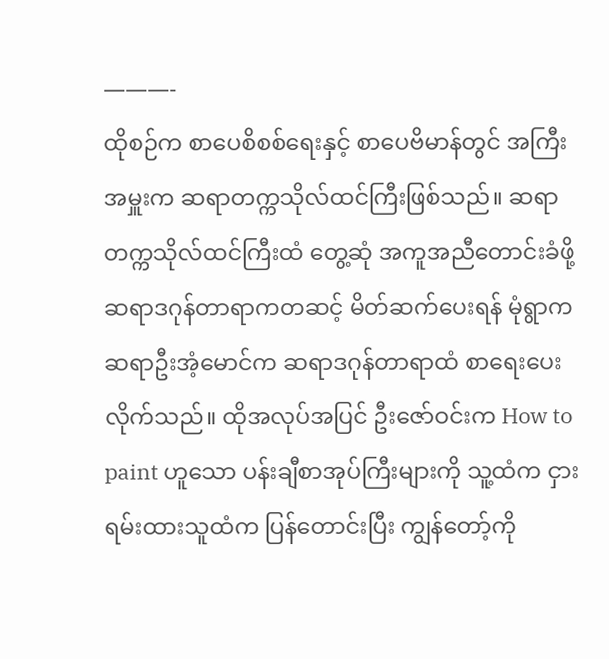———-
ထိုစဉ်က စာပေစိစစ်ရေးနှင့် စာပေဗိမာန်တွင် အကြီးအမှူးက ဆရာတက္ကသိုလ်ထင်ကြီးဖြစ်သည်။ ဆရာ တက္ကသိုလ်ထင်ကြီးထံ တွေ့ဆုံ အကူအညီတောင်းခံဖို့ ဆရာဒဂုန်တာရာကတဆင့် မိတ်ဆက်ပေးရန် မုံရွာက ဆရာဦးအံ့မောင်က ဆရာဒဂုန်တာရာထံ စာရေးပေးလိုက်သည်။ ထိုအလုပ်အပြင် ဦးဇော်ဝင်းက How to paint ဟူသော ပန်းချီစာအုပ်ကြီးများကို သူ့ထံက ငှားရမ်းထားသူထံက ပြန်တောင်းပြီး ကျွန်တော့်ကို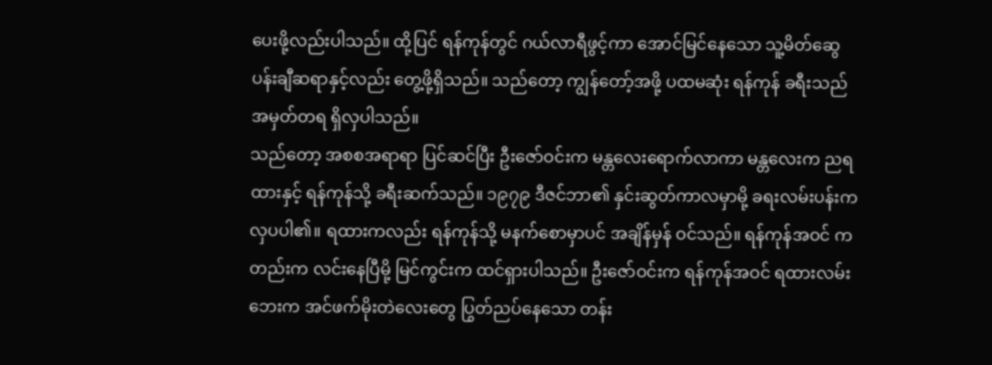ပေးဖို့လည်းပါသည်။ ထို့ပြင် ရန်ကုန်တွင် ဂယ်လာရီဖွင့်ကာ အောင်မြင်နေသော သူ့မိတ်ဆွေ ပန်းချီဆရာနှင့်လည်း တွေ့ဖို့ရှိသည်။ သည်တော့ ကျွန်တော့်အဖို့ ပထမဆုံး ရန်ကုန် ခရီးသည် အမှတ်တရ ရှိလှပါသည်။
သည်တော့ အစစအရာရာ ပြင်ဆင်ပြီး ဦးဇော်ဝင်းက မန္တလေးရောက်လာကာ မန္တလေးက ညရထားနှင့် ရန်ကုန်သို့ ခရီးဆက်သည်။ ၁၉၇၉ ဒီဇင်ဘာ၏ နှင်းဆွတ်ကာလမှာမို့ ခရးလမ်းပန်းက လှပပါ၏။ ရထားကလည်း ရန်ကုန်သို့ မနက်စောမှာပင် အချိန်မှန် ဝင်သည်။ ရန်ကုန်အဝင် ကတည်းက လင်းနေပြီမို့ မြင်ကွင်းက ထင်ရှားပါသည်။ ဦးဇော်ဝင်းက ရန်ကုန်အဝင် ရထားလမ်းဘေးက အင်ဖက်မိုးတဲလေးတွေ ပြွတ်ညပ်နေသော တန်း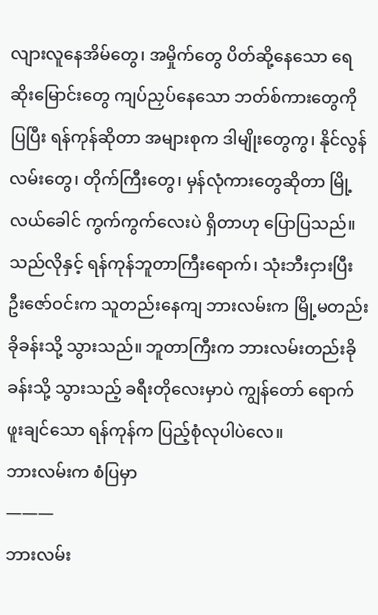လျားလူနေအိမ်တွေ၊ အမှိုက်တွေ ပိတ်ဆို့နေသော ရေဆိုးမြောင်းတွေ ကျပ်ညှပ်နေသော ဘတ်စ်ကားတွေကို ပြပြီး ရန်ကုန်ဆိုတာ အများစုက ဒါမျိုးတွေကွ၊ နိုင်လွန်လမ်းတွေ၊ တိုက်ကြီးတွေ၊ မှန်လုံကားတွေဆိုတာ မြို့လယ်ခေါင် ကွက်ကွက်လေးပဲ ရှိတာဟု ပြောပြသည်။ သည်လိုနှင့် ရန်ကုန်ဘူတာကြီးရောက်၊ သုံးဘီးငှားပြီး ဦးဇော်ဝင်းက သူတည်းနေကျ ဘားလမ်းက မြို့မတည်းခိုခန်းသို့ သွားသည်။ ဘူတာကြီးက ဘားလမ်းတည်းခိုခန်းသို့ သွားသည့် ခရီးတိုလေးမှာပဲ ကျွန်တော် ရောက်ဖူးချင်သော ရန်ကုန်က ပြည့်စုံလုပါပဲလေ။
ဘားလမ်းက စံပြမှာ
———
ဘားလမ်း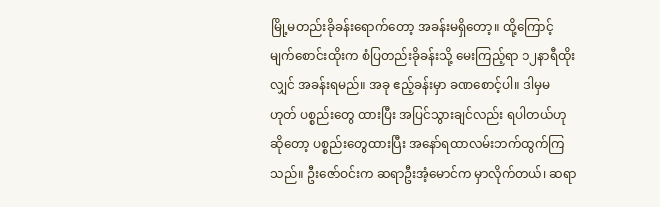မြို့မတည်းခိုခန်းရောက်တော့ အခန်းမရှိတော့။ ထို့ကြောင့် မျက်စောင်းထိုးက စံပြတည်းခိုခန်းသို့ မေးကြည့်ရာ ၁၂နာရီထိုးလျှင် အခန်းရမည်။ အခု ဧည့်ခန်းမှာ ခဏစောင့်ပါ။ ဒါမှမဟုတ် ပစ္စည်းတွေ ထားပြီး အပြင်သွားချင်လည်း ရပါတယ်ဟုဆိုတော့ ပစ္စည်းတွေထားပြီး အနော်ရထာလမ်းဘက်ထွက်ကြသည်။ ဦးဇော်ဝင်းက ဆရာဦးအံ့မောင်က မှာလိုက်တယ်၊ ဆရာ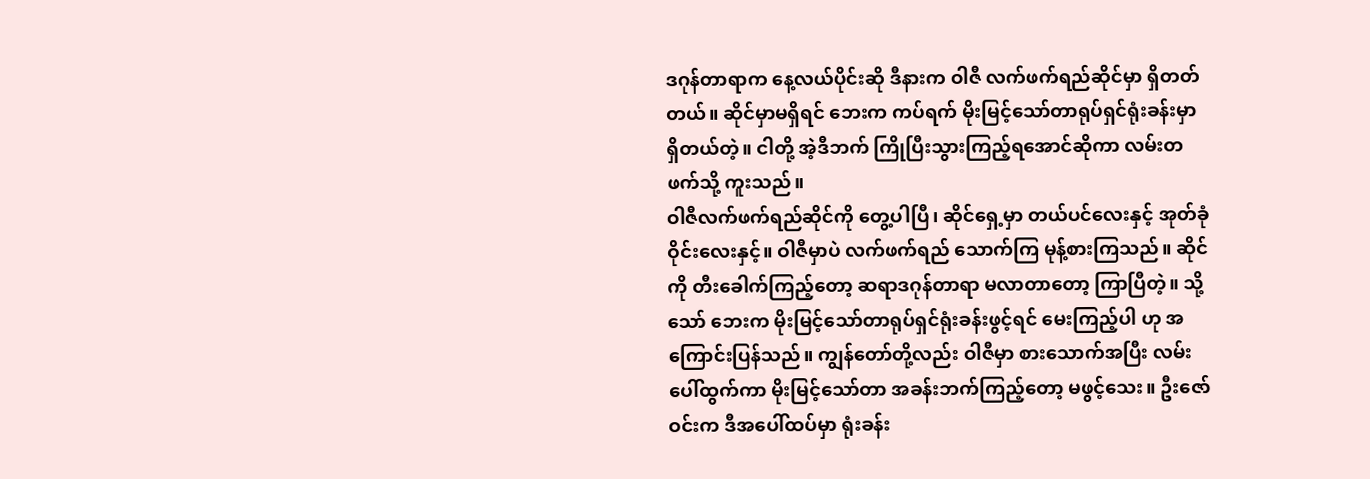ဒဂုန်တာရာက နေ့လယ်ပိုင်းဆို ဒီနားက ဝါဇီ လက်ဖက်ရည်ဆိုင်မှာ ရှိတတ်တယ်။ ဆိုင်မှာမရှိရင် ဘေးက ကပ်ရက် မိုးမြင့်သော်တာရုပ်ရှင်ရုံးခန်းမှာ ရှိတယ်တဲ့။ ငါတို့ အဲ့ဒီဘက် ကြိုပြီးသွားကြည့်ရအောင်ဆိုကာ လမ်းတဖက်သို့ ကူးသည်။
ဝါဇီလက်ဖက်ရည်ဆိုင်ကို တွေ့ပါပြီ၊ ဆိုင်ရှေ့မှာ တယ်ပင်လေးနှင့် အုတ်ခုံဝိုင်းလေးနှင့်။ ဝါဇီမှာပဲ လက်ဖက်ရည် သောက်ကြ မုန့်စားကြသည်။ ဆိုင်ကို တီးခေါက်ကြည့်တော့ ဆရာဒဂုန်တာရာ မလာတာတော့ ကြာပြီတဲ့။ သို့သော် ဘေးက မိုးမြင့်သော်တာရုပ်ရှင်ရုံးခန်းဖွင့်ရင် မေးကြည့်ပါ ဟု အကြောင်းပြန်သည်။ ကျွန်တော်တို့လည်း ဝါဇီမှာ စားသောက်အပြီး လမ်းပေါ်ထွက်ကာ မိုးမြင့်သော်တာ အခန်းဘက်ကြည့်တော့ မဖွင့်သေး။ ဦးဇော်ဝင်းက ဒီအပေါ်ထပ်မှာ ရုံးခန်း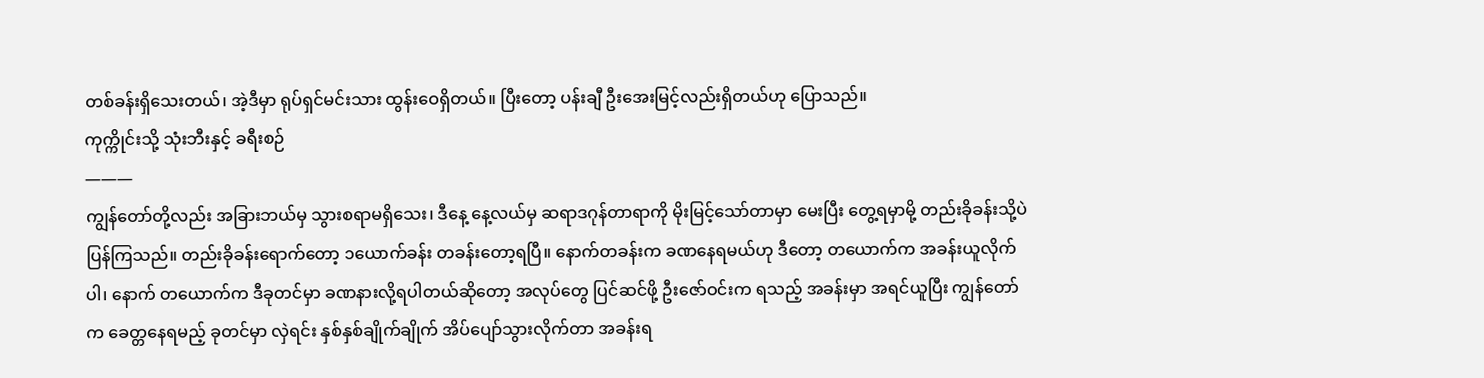တစ်ခန်းရှိသေးတယ်၊ အဲ့ဒီမှာ ရုပ်ရှင်မင်းသား ထွန်းဝေရှိတယ်။ ပြီးတော့ ပန်းချီ ဦးအေးမြင့်လည်းရှိတယ်ဟု ပြောသည်။
ကုက္ကိုင်းသို့ သုံးဘီးနှင့် ခရီးစဉ်
———
ကျွန်တော်တို့လည်း အခြားဘယ်မှ သွားစရာမရှိသေး၊ ဒီနေ့ နေ့လယ်မှ ဆရာဒဂုန်တာရာကို မိုးမြင့်သော်တာမှာ မေးပြီး တွေ့ရမှာမို့ တည်းခိုခန်းသို့ပဲ ပြန်ကြသည်။ တည်းခိုခန်းရောက်တော့ ၁ယောက်ခန်း တခန်းတော့ရပြီ။ နောက်တခန်းက ခဏနေရမယ်ဟု ဒီတော့ တယောက်က အခန်းယူလိုက်ပါ၊ နောက် တယောက်က ဒီခုတင်မှာ ခဏနားလို့ရပါတယ်ဆိုတော့ အလုပ်တွေ ပြင်ဆင်ဖို့ ဦးဇော်ဝင်းက ရသည့် အခန်းမှာ အရင်ယူပြီး ကျွန်တော်က ခေတ္တနေရမည့် ခုတင်မှာ လှဲရင်း နှစ်နှစ်ချိုက်ချိုက် အိပ်ပျော်သွားလိုက်တာ အခန်းရ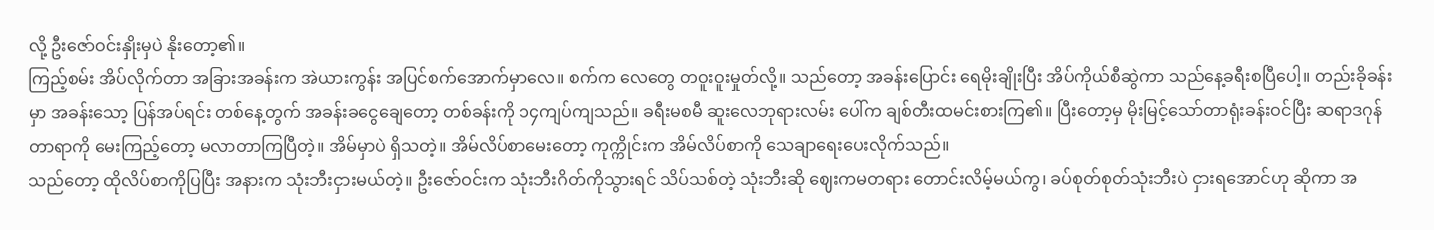လို့ ဦးဇော်ဝင်းနှိုးမှပဲ နိုးတော့၏။
ကြည့်စမ်း အိပ်လိုက်တာ အခြားအခန်းက အဲယားကွန်း အပြင်စက်အောက်မှာလေ။ စက်က လေတွေ တဝူးဝူးမှုတ်လို့။ သည်တော့ အခန်းပြောင်း ရေမိုးချိုးပြီး အိပ်ကိုယ်စီဆွဲကာ သည်နေ့ခရီးစပြီပေါ့။ တည်းခိုခန်းမှာ အခန်းသော့ ပြန်အပ်ရင်း တစ်နေ့တွက် အခန်းခငွေချေတော့ တစ်ခန်းကို ၁၄ကျပ်ကျသည်။ ခရီးမစမီ ဆူးလေဘုရားလမ်း ပေါ်က ချစ်တီးထမင်းစားကြ၏။ ပြီးတော့မှ မိုးမြင့်သော်တာရုံးခန်းဝင်ပြီး ဆရာဒဂုန်တာရာကို မေးကြည့်တော့ မလာတာကြပြီတဲ့။ အိမ်မှာပဲ ရှိသတဲ့။ အိမ်လိပ်စာမေးတော့ ကုက္ကိုင်းက အိမ်လိပ်စာကို သေချာရေးပေးလိုက်သည်။
သည်တော့ ထိုလိပ်စာကိုပြပြီး အနားက သုံးဘီးငှားမယ်တဲ့။ ဦးဇော်ဝင်းက သုံးဘီးဂိတ်ကိုသွားရင် သိပ်သစ်တဲ့ သုံးဘီးဆို ဈေးကမတရား တောင်းလိမ့်မယ်ကွ၊ ခပ်စုတ်စုတ်သုံးဘီးပဲ ငှားရအောင်ဟု ဆိုကာ အ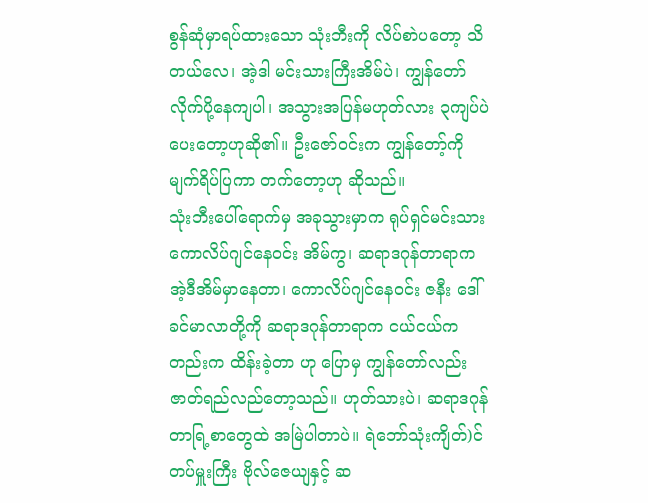စွန်ဆုံမှာရပ်ထားသော သုံးဘီးကို လိပ်စာဲပတော့ သိတယ်လေ၊ အဲ့ဒါ မင်းသားကြီးအိမ်ပဲ၊ ကျွန်တော် လိုက်ပို့နေကျပါ၊ အသွားအပြန်မဟုတ်လား ၃ကျပ်ပဲပေးတော့ဟုဆို၏။ ဦးဇော်ဝင်းက ကျွန်တော့်ကို မျက်ရိပ်ပြကာ တက်တော့ဟု ဆိုသည်။
သုံးဘီးပေါ်ရောက်မှ အခုသွားမှာက ရုပ်ရှင်မင်းသား ကောလိပ်ဂျင်နေဝင်း အိမ်ကွ၊ ဆရာဒဂုန်တာရာက အဲ့ဒီအိမ်မှာနေတာ၊ ကောလိပ်ဂျင်နေဝင်း ဇနီး ဒေါ်ခင်မာလာတို့ကို ဆရာဒဂုန်တာရာက ငယ်ငယ်ကတည်းက ထိန်းခဲ့တာ ဟု ပြောမှ ကျွန်တော်လည်း ဇာတ်ရည်လည်တော့သည်။ ဟုတ်သားပဲ၊ ဆရာဒဂုန်တာရြ့စာတွေထဲ အမြဲပါတာပဲ။ ရဲဘော်သုံးကျိတ်)င် တပ်မှူးကြီး ဗိုလ်ဇေယျနှင့် ဆ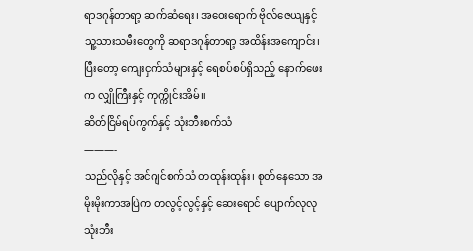ရာဒဂုန်တာရာ့ ဆက်ဆံရေး၊ အဝေးရောက် ဗိုလ်ဇေယျနှင့် သူ့သားသမီးတွေကို ဆရာဒဂုန်တာရာ့ အထိန်းအကျောင်း၊ ပြီးတော့ ကျေးငှက်သံများနှင့် ရေစပ်စပ်ရှိသည့် နောက်ဖေးက လျှိုကြီးနှင့် ကုက္ကိုင်းအိမ်။
ဆိတ်ငြိမ်ရပ်ကွက်နှင့် သုံးဘီးစက်သံ
———-
သည်လိုနှင့် အင်ဂျင်စက်သံ တထုန်းထုန်း၊ စုတ်နေသော အမိုးမိုးကာအပြဲက တလွင့်လွင့်နှင့် ဆေးရောင် ပျောက်လုလု သုံးဘီး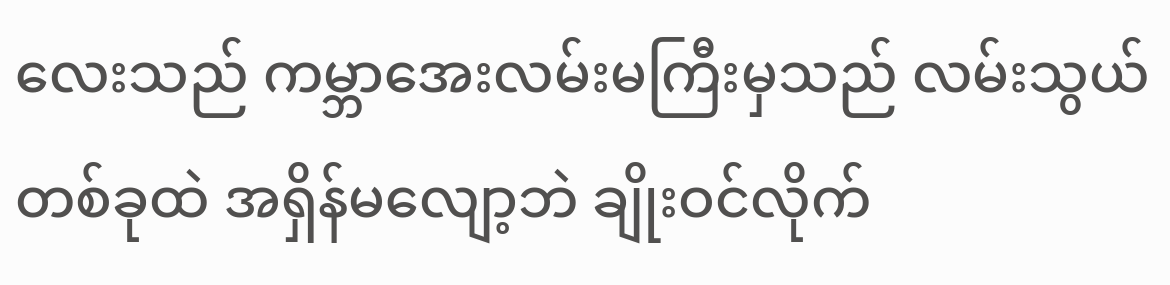လေးသည် ကမ္ဘာအေးလမ်းမကြီးမှသည် လမ်းသွယ်တစ်ခုထဲ အရှိန်မလျော့ဘဲ ချိုးဝင်လိုက်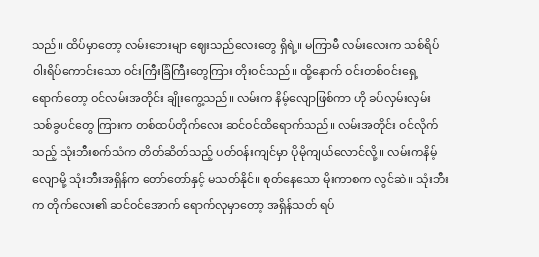သည်။ ထိပ်မှာတော့ လမ်းဘေးမျာ ဈေးသည်လေးတွေ ရှိရဲ့။ မကြာမီ လမ်းလေးက သစ်ရိပ်ဝါးရိပ်ကောင်းသော ဝင်းကြီးခြံကြီးတွေကြား တိုးဝင်သည်။ ထို့နောက် ဝင်းတစ်ဝင်းရှေ့ရောက်တော့ ဝင်လမ်းအတိုင်း ချိုးကွေ့သည်။ လမ်းက နိမ့်လျောဖြစ်ကာ ဟို ခပ်လှမ်းလှမ်း သစ်ခွပင်တွေ ကြားက တစ်ထပ်တိုက်လေး ဆင်ဝင်ထိရောက်သည်။ လမ်းအတိုင်း ဝင်လိုက်သည့် သုံးဘီးစက်သံက တိတ်ဆိတ်သည့် ပတ်ဝန်းကျင်မှာ ပိုမိုကျယ်လောင်လို့။ လမ်းကနိမ့်လျောမို့ သုံးဘီးအရှိန်က တော်တော်နှင့် မသတ်နိုင်။ စုတ်နေသော မိုးကာစက လွင်ဆဲ။ သုံးဘီးက တိုက်လေး၏ ဆင်ဝင်အောက် ရောက်လုမှာတော့ အရှိန်သတ် ရပ်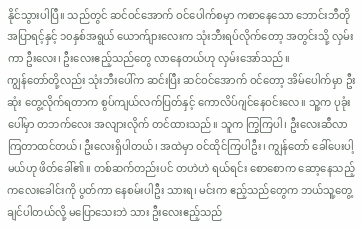နိုင်သွားပါပြီ။ သည်တွင် ဆင်ဝင်အောက် ဝင်ပေါက်စမှာ ကစာနေသော ဘောင်းဘီတို အပြာရင့်နှင့် ၁၀နှစ်အရွယ် ယောက်ျားလေးက သုံးဘီးရပ်လိုက်တော့ အတွင်းသို့ လှမ်းကာ ဦးလေး၊ ဦးလေးဧည့်သည်တွေ လာနေတယ်ဟု လှမ်းအော်သည်။
ကျွန်တော်တို့လည်း သုံးဘီးပေါ်က ဆင်းပြီး ဆင်ဝင်အောက် ဝင်တော့ အိမ်ပေါက်မှာ ဦးဆုံး တွေ့လိုက်ရတာက စွပ်ကျယ်လက်ပြတ်နှင့် ကောလိပ်ဂျင်နေဝင်းလေ။ သူ့က ပုခုံးပေါ်မှာ တဘက်လေး အလျားလိုက် တင်ထားသည်။ သူက ကြွကြပါ၊ ဦးလေးဆီလာကြတာထင်တယ်၊ ဦးလေးရှိပါတယ်၊ အထဲမှာ ဝင်ထိုင်ကြပါဦး၊ ကျွန်တော် ခေါ်ပေးပါ့မယ်ဟု ဖိတ်ခေါ်၏။ တစ်ဆက်တည်းပင် တဟဲဟဲ ရယ်ရင်း စောစောက ဆော့နေသည့် ကလေးခေါင်းကို ပွတ်ကာ နေစမ်းပါဦး သားရ၊ မင်းက ဧည့်သည်တွေက ဘယ်သူ့တွေ့ချင်ပါတယ်လို့ မပြောသေးဘဲ သား ဦးလေးဧည့်သည်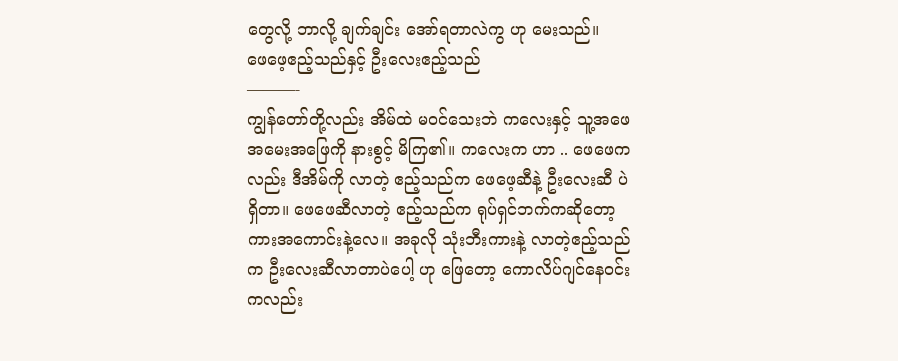တွေလို့ ဘာလို့ ချက်ချင်း အော်ရတာလဲကွ ဟု မေးသည်။
ဖေဖေ့ဧည့်သည်နှင့် ဦးလေးဧည့်သည်
———-
ကျွန်တော်တို့လည်း အိမ်ထဲ မဝင်သေးဘဲ ကလေးနှင့် သူ့အဖေ အမေးအဖြေကို နားစွင့် မိကြ၏။ ကလေးက ဟာ .. ဖေဖေကလည်း ဒီအိမ်ကို လာတဲ့ ဧည့်သည်က ဖေဖေ့ဆီနဲ့ ဦးလေးဆီ ပဲ ရှိတာ။ ဖေဖေဆီလာတဲ့ ဧည့်သည်က ရုပ်ရှင်ဘက်ကဆိုတော့ ကားအကောင်းနဲ့လေ။ အခုလို သုံးဘီးကားနဲ့ လာတဲ့ဧည့်သည်က ဦးလေးဆီလာတာပဲပေါ့ ဟု ဖြေတော့ ကောလိပ်ဂျင်နေဝင်းကလည်း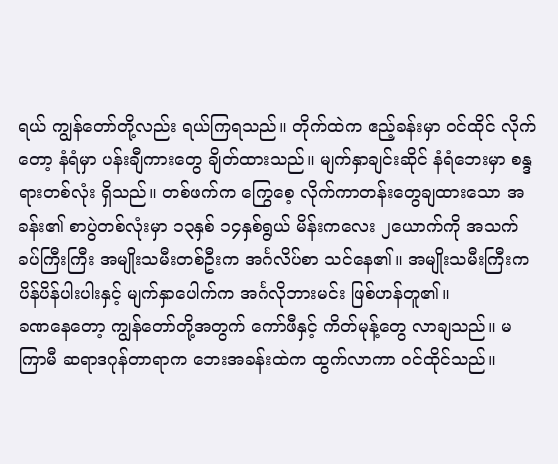ရယ် ကျွန်တော်တို့လည်း ရယ်ကြရသည်။ တိုက်ထဲက ဧည့်ခန်းမှာ ဝင်ထိုင် လိုက်တော့ နံရံမှာ ပန်းချီကားတွေ ချိတ်ထားသည်။ မျက်နှာချင်းဆိုင် နံရံဘေးမှာ စန္ဒရားတစ်လုံး ရှိသည်။ တစ်ဖက်က ကြွေစေ့ လိုက်ကာတန်းတွေချထားသော အခန်း၏ စာပွဲတစ်လုံးမှာ ၁၃နှစ် ၁၄နှစ်ရွယ် မိန်းကလေး ၂ယောက်ကို အသက်ခပ်ကြီးကြီး အမျိုးသမီးတစ်ဦးက အင်္ဂလိပ်စာ သင်နေ၏။ အမျိုးသမီးကြီးက ပိန်ပိန်ပါးပါးနှင့် မျက်နှာပေါက်က အင်္ဂလိုဘားမင်း ဖြစ်ဟန်တူ၏။
ခဏနေတော့ ကျွန်တော်တို့အတွက် ကော်ဖီနှင့် ကိတ်မုန့်တွေ လာချသည်။ မကြာမီ ဆရာဒဂုန်တာရာက ဘေးအခန်းထဲက ထွက်လာကာ ဝင်ထိုင်သည်။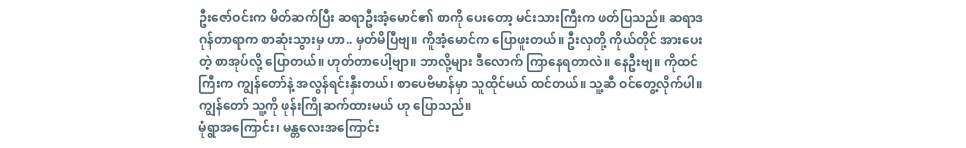ဦးဇော်ဝင်းက မိတ်ဆက်ပြီး ဆရာဦးအံ့မောင်၏ စာကို ပေးတော့ မင်းသားကြီးက ဖတ်ပြသည်။ ဆရာဒဂုန်တာရာက စာဆုံးသွားမှ ဟာ.. မှတ်မိပြီဗျ။ ကိူအံ့မောင်က ပြောဖူးတယ်။ ဦးလှတို့ ကိုယ်တိုင် အားပေးတဲ့ စာအုပ်လို့ ပြောတယ်။ ဟုတ်တာပေါ့ဗျာ။ ဘာလို့များ ဒီလောက် ကြာနေရတာလဲ။ နေဦးဗျ။ ကိုထင်ကြီးက ကျွန်တော်နဲ့ အလွန်ရင်းနှီးတယ်၊ စာပေဗိမာန်မှာ သူထိုင်မယ် ထင်တယ်။ သူ့ဆီ ဝင်တွေ့လိုက်ပါ။ ကျွန်တော် သူ့ကို ဖုန်းကြိုဆက်ထားမယ် ဟု ပြောသည်။
မုံရွာအကြောင်း၊ မန္တလေးအကြောင်း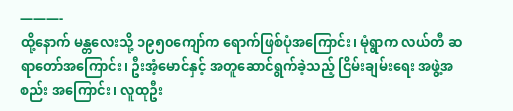———-
ထို့နောက် မန္တလေးသို့ ၁၉၅၀ကျော်က ရောက်ဖြစ်ပုံအကြောင်း၊ မုံရွာက လယ်တီ ဆရာတော်အကြောင်း၊ ဦးအံ့မောင်နှင့် အတူဆောင်ရွက်ခဲ့သည့် ငြိမ်းချမ်းရေး အဖွဲ့အစည်း အကြောင်း၊ လူထုဦး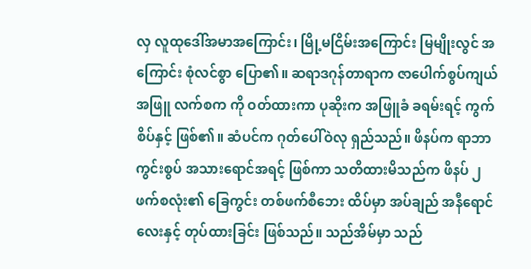လှ လူထုဒေါ်အမာအကြောင်း၊ မြို့မငြိမ်းအကြောင်း မြမျိုးလွင် အကြောင်း စုံလင်စွာ ပြော၏။ ဆရာဒဂုန်တာရာက ဇာပေါက်စွပ်ကျယ် အဖြူ လက်စက ကို ဝတ်ထားကာ ပုဆိုးက အဖြူခံ ခရမ်းရင့် ကွက်စိပ်နှင့် ဖြစ်၏။ ဆံပင်က ဂုတ်ပေါ်ဝဲလု ရှည်သည်။ ဖိနပ်က ရာဘာကွင်းစွပ် အသားရောင်အရင့် ဖြစ်ကာ သတိထားမိသည်က ဖိနပ် ၂ဖက်စလုံး၏ ခြေကွင်း တစ်ဖက်စီဘေး ထိပ်မှာ အပ်ချည် အနီရောင်လေးနှင့် တုပ်ထားခြင်း ဖြစ်သည်။ သည်အိမ်မှာ သည်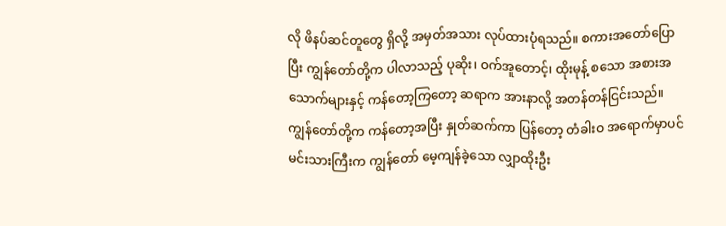လို ဖိနပ်ဆင်တူတွေ ရှိလို့ အမှတ်အသား လုပ်ထားပုံရသည်။ စကားအတော်ပြောပြီး ကျွန်တော်တို့က ပါလာသည့် ပုဆိုး၊ ဝက်အူတောင့်၊ ထိုးမုန့် စသော အစားအသောက်များနှင့် ကန်တော့ကြတော့ ဆရာက အားနာလို့ အတန်တန်ငြင်းသည်။
ကျွန်တော်တို့က ကန်တော့အပြီး နှုတ်ဆက်ကာ ပြန်တော့ တံခါးဝ အရောက်မှာပင် မင်းသားကြီးက ကျွန်တော် မေ့ကျန်ခဲ့သော လျှာထိုးဦး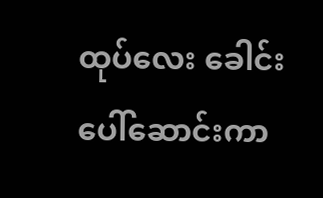ထုပ်လေး ခေါင်းပေါ်ဆောင်းကာ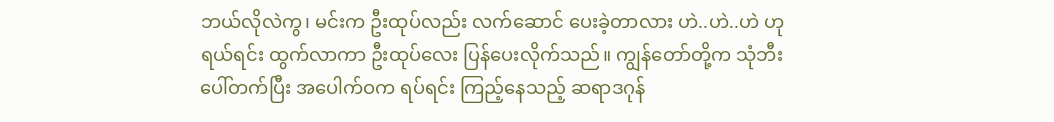ဘယ်လိုလဲကွ၊ မင်းက ဦးထုပ်လည်း လက်ဆောင် ပေးခဲ့တာလား ဟဲ..ဟဲ..ဟဲ ဟု ရယ်ရင်း ထွက်လာကာ ဦးထုပ်လေး ပြန်ပေးလိုက်သည်။ ကျွန်တော်တို့က သုံဘီးပေါ်တက်ပြီး အပေါက်ဝက ရပ်ရင်း ကြည့်နေသည့် ဆရာဒဂုန်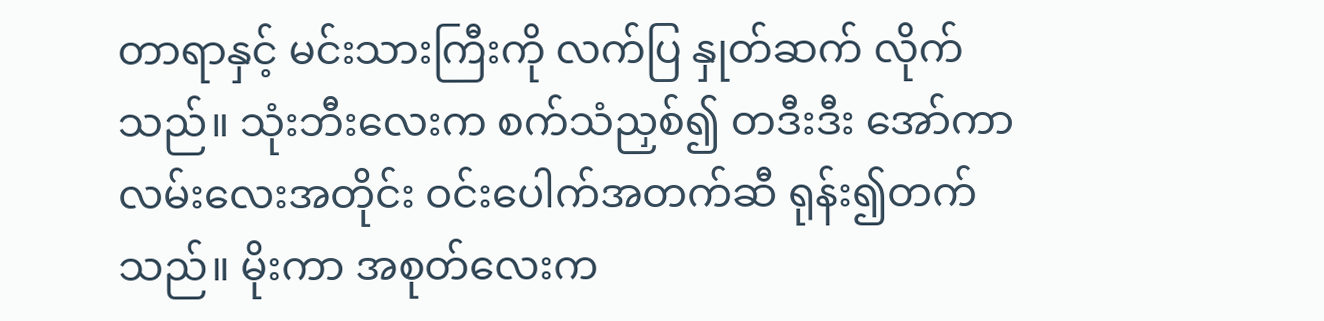တာရာနှင့် မင်းသားကြီးကို လက်ပြ နှုတ်ဆက် လိုက်သည်။ သုံးဘီးလေးက စက်သံညှစ်၍ တဒီးဒီး အော်ကာ လမ်းလေးအတိုင်း ဝင်းပေါက်အတက်ဆီ ရုန်း၍တက်သည်။ မိုးကာ အစုတ်လေးက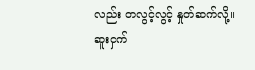လည်း တလွင့်လွင့် နှုတ်ဆက်လို့။
ဆူးငှက်